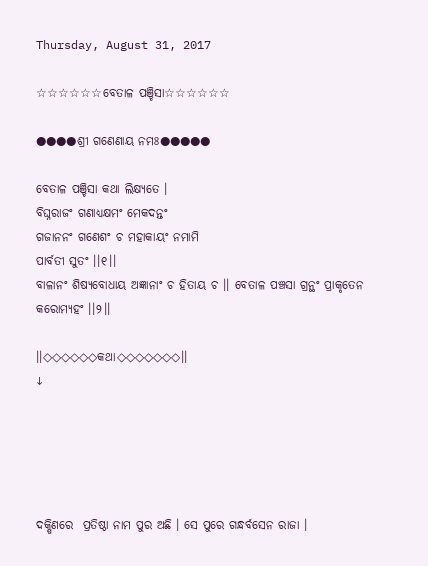Thursday, August 31, 2017

☆☆☆☆☆☆ବେତାଳ ପଞ୍ଚିସା☆☆☆☆☆☆

●●●●ଶ୍ରୀ ଗଣେଣାୟ ନମଃ●●●●●

ବେତାଳ ପଞ୍ଚିସା କଥା ଲିକ୍ଷ୍ୟତେ ।
ବିଘ୍ନରାଜଂ ଗଣାଧ୍ଯକ୍ଷମଂ ମେକଦନ୍ତଂ
ଗଜାନନଂ ଗଣେଶଂ ଚ ମହାକାୟଂ ନମାମି
ପାର୍ବତୀ ସୁତଂ ।।୧।।
ବାଳାନଂ ଶିଷ୍ୟବୋଧାୟ ଅଜ୍ଞାନାଂ ଚ ହିତାୟ ଚ ।। ବେତାଳ ପଞ୍ଚସା ଗ୍ରନ୍ଥଂ ପ୍ରାକୃତେନ କରୋମ୍ୟହଂ ।।୨।।

।।◇◇◇◇◇◇କଥା◇◇◇◇◇◇◇।।
↓





ଦକ୍ଷିଣରେ  ପ୍ରତିଷ୍ଠା ନାମ ପୁର ଅଛି । ସେ ପୁରେ ଗନ୍ଧର୍ବସେନ ରାଜା ।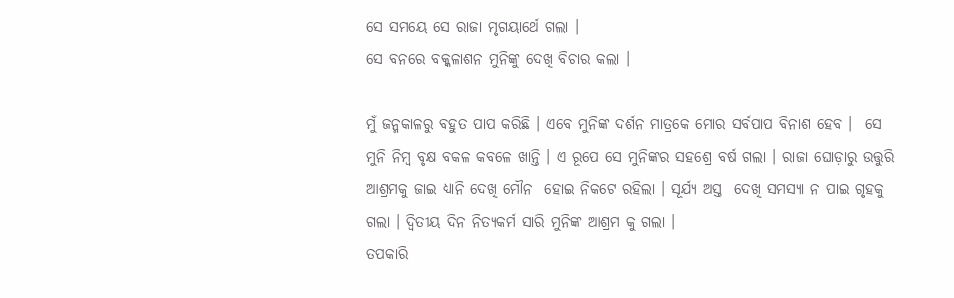ସେ ସମୟେ ସେ ରାଜା ମୃଗୟାର୍ଥେ ଗଲା ।
ସେ ବନରେ ବକ୍କଳାଶନ ମୁନିଙ୍କୁ ଦେଖି ବିଚାର କଲା ।

ମୁଁ ଜନ୍ମକାଳରୁ ବହୁତ ପାପ କରିଛି । ଏବେ ମୁନିଙ୍କ ଦର୍ଶନ ମାତ୍ରକେ ମୋର ସର୍ବପାପ ବିନାଶ ହେବ ।  ସେ ମୁନି ନିମ୍ବ ବୃକ୍ଷ ବକଳ କବଳେ ଖାନ୍ତି । ଏ ରୂପେ ସେ ମୁନିଙ୍କର ସହଶ୍ରେ ବର୍ଷ ଗଲା । ରାଜା ଘୋଡ଼ାରୁ ଉତ୍ତୁରି ଆଶ୍ରମକୁ ଜାଇ ଧ୍ଯାନି ଦେଖି ମୌନ  ହୋଇ ନିକଟେ ରହିଲା । ସୂର୍ଯ୍ୟ ଅସ୍ତ  ଦେଖି ସମସ୍ୟା ନ ପାଇ ଗୃହକୁ ଗଲା । ଦ୍ବିତୀୟ ଦିନ ନିତ୍ୟକର୍ମ ସାରି ମୁନିଙ୍କ ଆଶ୍ରମ କୁ ଗଲା ।
ତପକାରି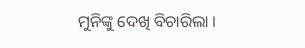ମୁନିଙ୍କୁ ଦେଖି ବିଚାରିଲା ।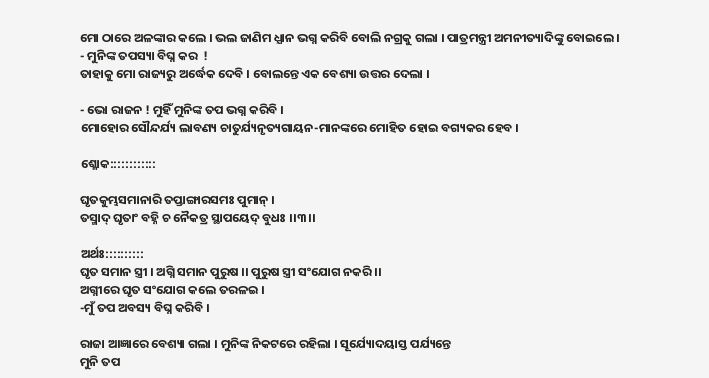ମୋ ଠାରେ ଅଳଙ୍କାର କଲେ । ଭଲ ଜାଣିମ ଧ୍ଯାନ ଭଗ୍ନ କରିବି ବୋଲି ନଗ୍ରକୁ ଗଲା । ପାତ୍ରମନ୍ତ୍ରୀ ଅମନୀତ୍ୟାଦିଙ୍କୁ ବୋଇଲେ ।
- ମୁନିଙ୍କ ତପସ୍ୟା ବିଘ୍ନ କର  !
ତାହାକୁ ମୋ ରାଜ୍ୟରୁ ଅର୍ଦ୍ଧେକ ଦେବି । ବୋଲନ୍ତେ ଏକ ବେଶ୍ୟା ଉତ୍ତର ଦେଲା ।

- ଭୋ ରାଜନ ! ମୁହିଁ ମୁନିଙ୍କ ତପ ଭଗ୍ନ କରିବି ।
ମୋହୋର ସୌନ୍ଦର୍ଯ୍ୟ ଲାବଣ୍ୟ ଚାତୁର୍ଯ୍ୟନୃତ୍ୟଗାୟନ-ମାନଙ୍କରେ ମୋହିତ ହୋଇ ବଗ୍ୟକର ହେବ ।

ଶ୍ଳୋକ::::::::::::

ଘୃତକୁମ୍ଭସମାନାରି ତପ୍ତାଙ୍ଗାରସମଃ ପୁମାନ୍ ।
ତସ୍ମାଦ୍ ଘୃତାଂ ବହ୍ନି ଚ ନୈକତ୍ର ସ୍ଥାପୟେଦ୍ ବୁଧଃ ।।୩।।

ଅର୍ଥଃ::::::::::
ଘୃତ ସମାନ ସ୍ତ୍ରୀ । ଅଗ୍ନି ସମାନ ପୁରୁଷ ।। ପୁରୁଷ ସ୍ତ୍ରୀ ସଂଯୋଗ ନକରି ।।
ଅଗ୍ନୀରେ ଘୃତ ସଂଯୋଗ କଲେ ତରଳଇ ।
-ମୁଁ ତପ ଅବସ୍ୟ ବିଘ୍ନ କରିବି ।

ରାଜା ଆଜ୍ଞାରେ ବେଶ୍ୟା ଗଲା । ମୁନିଙ୍କ ନିକଟରେ ରହିଲା । ସୂର୍ଯ୍ୟୋଦୟାସ୍ତ ପର୍ଯ୍ୟନ୍ତେ
ମୁନି ତପ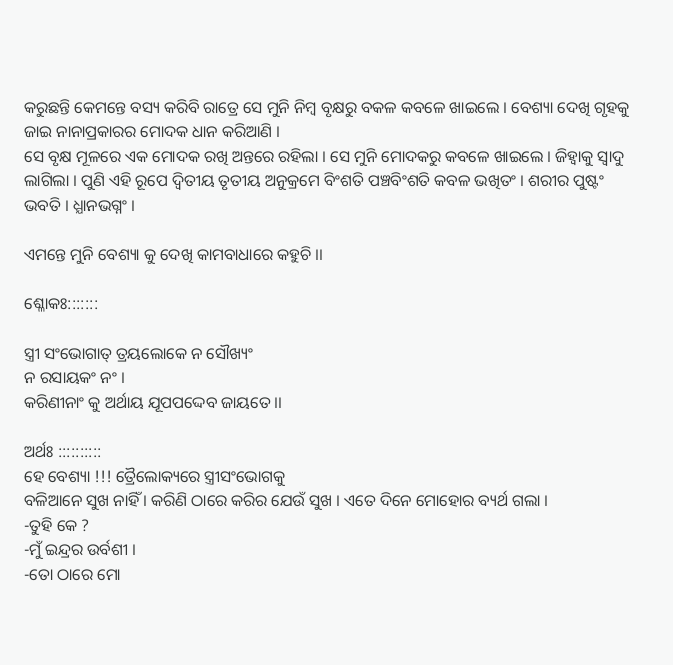କରୁଛନ୍ତି କେମନ୍ତେ ବସ୍ୟ କରିବି ରାତ୍ରେ ସେ ମୁନି ନିମ୍ବ ବୃକ୍ଷରୁ ବକଳ କବଳେ ଖାଇଲେ । ବେଶ୍ୟା ଦେଖି ଗୃହକୁ ଜାଇ ନାନାପ୍ରକାରର ମୋଦକ ଧାନ କରିଆଣି ।
ସେ ବୃକ୍ଷ ମୂଳରେ ଏକ ମୋଦକ ରଖି ଅନ୍ତରେ ରହିଲା । ସେ ମୁନି ମୋଦକରୁ କବଳେ ଖାଇଲେ । ଜିହ୍ବାକୁ ସ୍ବାଦୁ ଲାଗିଲା । ପୁଣି ଏହି ରୂପେ ଦ୍ବିତୀୟ ତୃତୀୟ ଅନୁକ୍ରମେ ବିଂଶତି ପଞ୍ଚବିଂଶତି କବଳ ଭଖିତଂ । ଶରୀର ପୁଷ୍ଟଂ ଭବତି । ଧ୍ଯାନଭଗ୍ନଂ ।

ଏମନ୍ତେ ମୁନି ବେଶ୍ୟା କୁ ଦେଖି କାମବାଧାରେ କହୁଚି ।।

ଶ୍ଳୋକଃ:::::::

ସ୍ତ୍ରୀ ସଂଭୋଗାତ୍ ତ୍ରୟଲୋକେ ନ ସୌଖ୍ୟଂ
ନ ରସାୟକଂ ନଂ ।
କରିଣୀନାଂ କୁ ଅର୍ଥାୟ ଯୂପପଦ୍ଦେବ ଜାୟତେ ।।

ଅର୍ଥଃ ::::::::::
ହେ ବେଶ୍ୟା !!! ତ୍ରୈଲୋକ୍ୟରେ ସ୍ତ୍ରୀସଂଭୋଗକୁ
ବଳିଆନେ ସୁଖ ନାହିଁ । କରିଣି ଠାରେ କରିର ଯେଉଁ ସୁଖ । ଏତେ ଦିନେ ମୋହୋର ବ୍ୟର୍ଥ ଗଲା ।
-ତୁହି କେ ?
-ମୁଁ ଇନ୍ଦ୍ରର ଉର୍ବଶୀ ।
-ତୋ ଠାରେ ମୋ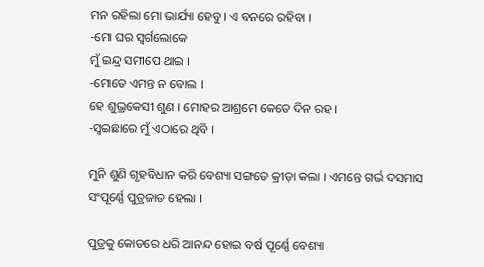ମନ ରହିଲା ମୋ ଭାର୍ଯ୍ୟା ହେବୁ । ଏ ବନରେ ରହିବା ।
-ମୋ ଘର ସ୍ବର୍ଗଲୋକେ
ମୁଁ ଇନ୍ଦ୍ର ସମୀପେ ଥାଇ ।
-ମୋତେ ଏମନ୍ତ ନ ବୋଲ ।
ହେ ଶୁଭ୍ରକେସୀ ଶୁଣ । ମୋହର ଆଶ୍ରମେ କେତେ ଦିନ ରହ ।
-ସ୍ବଇଛାରେ ମୁଁ ଏଠାରେ ଥିବି ।

ମୁନି ଶୁଣି ଗୃହବିଧାନ କରି ବେଶ୍ୟା ସଙ୍ଗତେ କ୍ରୀଡ଼ା କଲା । ଏମନ୍ତେ ଗର୍ଭ ଦସମାସ ସଂପୂର୍ଣ୍ଣେ ପୁତ୍ରଜାତ ହେଲା ।

ପୁତ୍ରକୁ କୋଡରେ ଧରି ଆନନ୍ଦ ହୋଇ ବର୍ଷ ପୂର୍ଣ୍ଣେ ବେଶ୍ୟା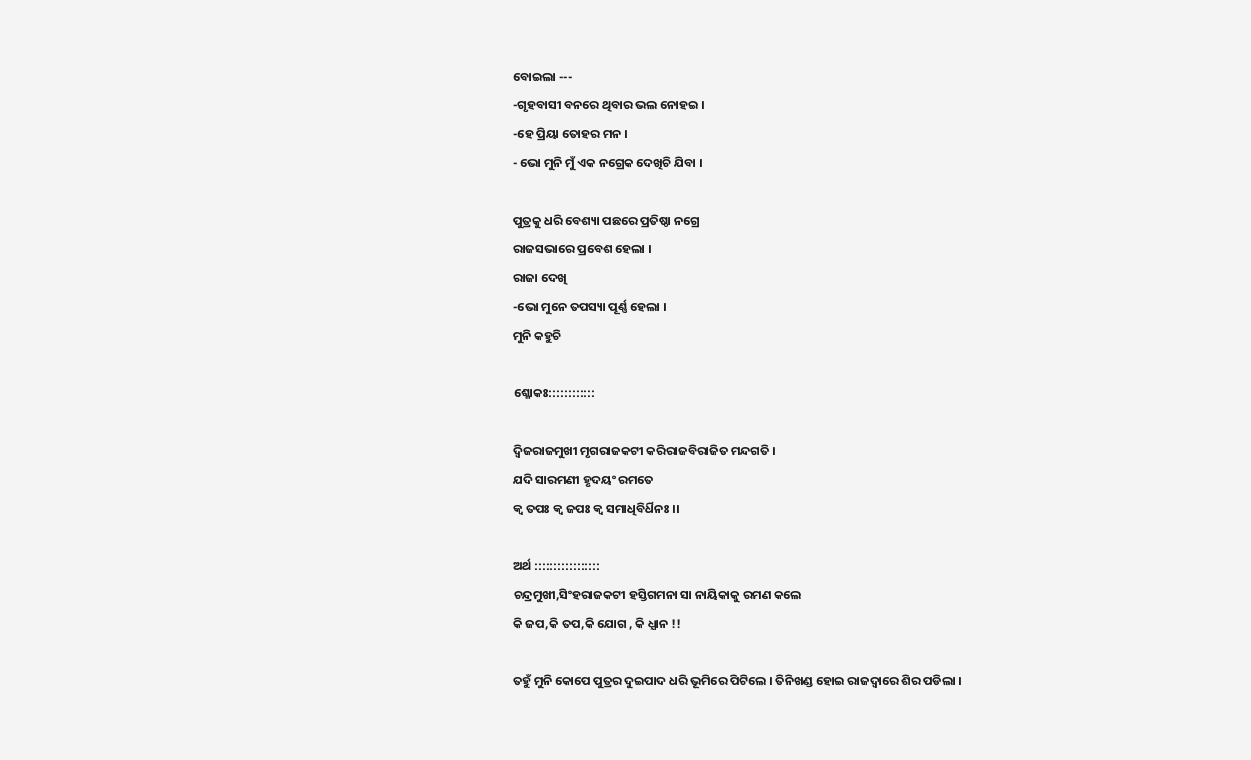ବୋଇଲା ---
-ଗୃହବାସୀ ବନରେ ଥିବାର ଭଲ ନୋହଇ ।
-ହେ ପ୍ରିୟା ତୋହର ମନ ।
- ଭୋ ମୁନି ମୁଁ ଏକ ନଗ୍ରେକ ଦେଖିଚି ଯିବା ।

ପୁତ୍ରକୁ ଧରି ବେଶ୍ୟା ପଛରେ ପ୍ରତିଷ୍ଠା ନଗ୍ରେ
ରାଜସଭାରେ ପ୍ରବେଶ ହେଲା ।
ରାଜା ଦେଖି
-ଭୋ ମୁନେ ତପସ୍ୟା ପୂର୍ଣ୍ଣ ହେଲା ।
ମୁନି କହୁଚି

ଶ୍ଳୋକଃ::::::::::::

ଦ୍ବିଜରାଜମୁଖୀ ମୃଗରାଜକଟୀ କରିରାଜବିରାଜିତ ମନ୍ଦଗତି ।
ଯଦି ସାରମଣୀ ହୃଦୟଂ ରମତେ
କ୍ବ ତପଃ କ୍ବ ଜପଃ କ୍ବ ସମାଧିବିର୍ଧିନଃ ।।

ଅର୍ଥ :::::::::::::::::
ଚନ୍ଦ୍ରମୁଖୀ,ସିଂହରାଜକଟୀ ହସ୍ତିଗମନା ସା ନାୟିକାକୁ ରମଣ କଲେ
କି ଜପ,କି ତପ,କି ଯୋଗ , କି ଧ୍ଯାନ !!

ତହୁଁ ମୁନି କୋପେ ପୁତ୍ରର ଦୁଇପାଦ ଧରି ଭୂମିରେ ପିଟିଲେ । ତିନିଖଣ୍ଡ ହୋଇ ରାଜଦ୍ବାରେ ଶିର ପଡିଲା ।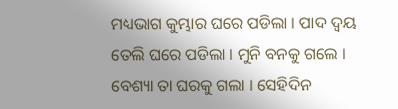ମଧ୍ୟଭାଗ କୁମ୍ଭାର ଘରେ ପଡିଲା । ପାଦ ଦ୍ବୟ ତେଲି ଘରେ ପଡିଲା । ମୁନି ବନକୁ ଗଲେ । ବେଶ୍ୟା ତା ଘରକୁ ଗଲା । ସେହିଦିନ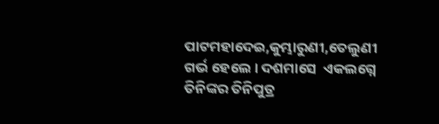ପାଟମହାଦେଇ,କୁମ୍ଭାରୁଣୀ,ତେଲୁଣୀ ଗର୍ଭ ହେଲେ । ଦଶମାସେ  ଏକଲଗ୍ନେ ତିନିଙ୍କର ତିନିପୁତ୍ର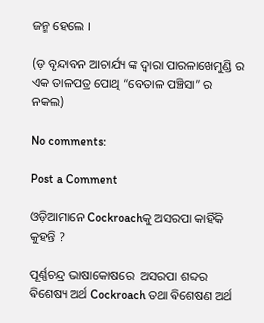ଜନ୍ମ ହେଲେ ।

(ଡ଼ ବୃନ୍ଦାବନ ଆଚାର୍ଯ୍ୟ ଙ୍କ ଦ୍ବାରା ପାରଳାଖେମୁଣ୍ଡି ର ଏକ ତାଳପତ୍ର ପୋଥି “ବେତାଳ ପଞ୍ଚିସା” ର ନକଲ)

No comments:

Post a Comment

ଓଡ଼ିଆମାନେ Cockroachକୁ ଅସରପା କାହିଁକି କୁହନ୍ତି ?

ପୂର୍ଣ୍ଣଚନ୍ଦ୍ର ଭାଷାକୋଷରେ  ଅସରପା ଶବ୍ଦର ଵିଶେଷ୍ୟ ଅର୍ଥ Cockroach ତଥା ଵିଶେଷଣ ଅର୍ଥ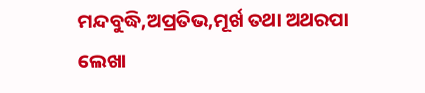ମନ୍ଦବୁଦ୍ଧି,ଅପ୍ରତିଭ,ମୂର୍ଖ ତଥା ଅଥରପା ଲେଖା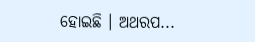ହୋଇଛି । ଅଥରପ...